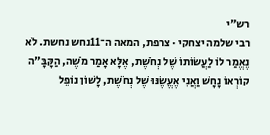רש״י
רבי שלמה יצחקי · צרפת, המאה ה־11נחש נחשת. לֹא נֶאֱמַר לוֹ לַעֲשׂוֹתוֹ שֶׁל נְחֹשֶׁת, אֶלָּא אָמַר מֹשֶׁה, הַקָּבָּ"ה קוֹרְאוֹ נָחָשׁ וַאֲנִי אֶעֱשֶׂנּוּ שֶׁל נְחֹשֶׁת, לָשׁוֹן נוֹפֵל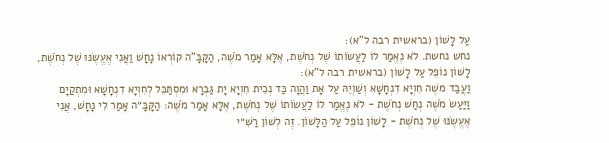עַל לָשׁוֹן (בראשית רבה ל"א):
נחש נחשת. לֹא נֶאֱמַר לוֹ לַעֲשׂוֹתוֹ שֶׁל נְחֹשֶׁת, אֶלָּא אָמַר מֹשֶׁה, הַקָּבָּ"ה קוֹרְאוֹ נָחָשׁ וַאֲנִי אֶעֱשֶׂנּוּ שֶׁל נְחֹשֶׁת, לָשׁוֹן נוֹפֵל עַל לָשׁוֹן (בראשית רבה ל"א):
וַעֲבַד משֶׁה חִוְיָא דִנְחָשָׁא וְשַׁוְיֵהּ עַל אָת וַהֲוָה כַּד נְכֵית חִוְיָא יָת גַבְרָא וּמִסְתַּכֵּל לְחִוְיָא דִנְחָשָׁא וּמִתְקַיָם
וַיַּעַשׂ מֹשֶׁה נְחַשׁ נְחֹשֶׁת - לֹא נֶאֱמַר לוֹ לַעֲשׂוֹתוֹ שֶׁל נְחֹשֶׁת, אֶלָּא אָמַר מֹשֶׁה: הַקָּבָּ״ה אָמַר לִי נָחָשׁ, אֲנִי אֶעֱשֶׂנּוּ שֶׁל נְחֹשֶׁת - לָשׁוֹן נוֹפֵל עַל הַלָּשׁוֹן. זֶה לְשׁוֹן רַשִׁ״י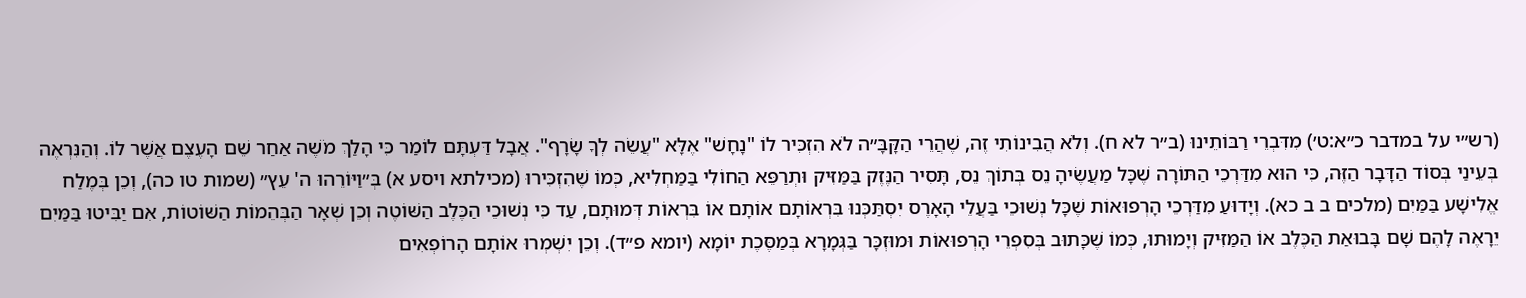(רש״י על במדבר כ״א:ט׳) מִדִּבְרֵי רַבּוֹתֵינוּ (ב״ר לא ח). וְלֹא הֲבִינוֹתִי זֶה, שֶׁהֲרֵי הַקָּבָּ״ה לֹא הִזְכִּיר לוֹ "נָחָשׁ" אֶלָּא "עֲשֵׂה לְךָ שָׂרָף". אֲבָל דַּעְתָּם לוֹמַר כִּי הָלַךְ מֹשֶׁה אַחַר שֵׁם הָעֶצֶם אֲשֶׁר לוֹ. וְהַנִּרְאֶה בְּעֵינַי בְּסוֹד הַדָּבָר הַזֶּה, כִּי הוּא מִדַּרְכֵי הַתּוֹרָה שֶׁכָּל מַעֲשֶׂיהָ נֵס בְּתוֹךְ נֵס, תָּסִיר הַנֶּזֶק בַּמַּזִּיק וּתְרַפֵּא הַחוֹלִי בַּמַּחְלִיא, כְּמוֹ שֶׁהִזְכִּירוּ (מכילתא ויסע א) בְּ״וַיּוֹרֵהוּ ה' עֵץ״ (שמות טו כה), וְכֵן בְּמֶלַח אֱלִישָׁע בַּמַּיִם (מלכים ב ב כא). וְיָדוּעַ מִדַּרְכֵי הָרְפוּאוֹת שֶׁכָּל נְשׁוּכֵי בַּעֲלֵי הָאָרֶס יִסְתַּכְּנוּ בִּרְאוֹתָם אוֹתָם אוֹ בִּרְאוֹת דְּמוּתָם, עַד כִּי נְשׁוּכֵי הַכֶּלֶב הַשּׁוֹטֶה וְכֵן שְׁאָר הַבְּהֵמוֹת הַשּׁוֹטוֹת, אִם יַבִּיטוּ בַּמַּיִם יֵרָאֶה לָהֶם שָׁם בָּבוּאַת הַכֶּלֶב אוֹ הַמַּזִּיק וְיָמוּתוּ, כְּמוֹ שֶׁכָּתוּב בְּסִפְרֵי הָרְפוּאוֹת וּמוּזְכָּר בַּגְּמָרָא בְּמַסֶּכֶת יוֹמָא (יומא פ״ד). וְכֵן יִשְׁמְרוּ אוֹתָם הָרוֹפְאִים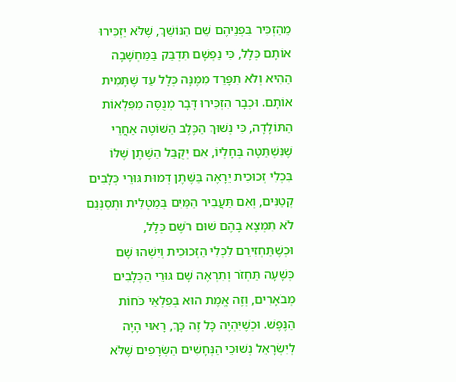מֵהַזְכִּיר בִּפְנֵיהֶם שֵׁם הַנּוֹשֵׁךְ, שֶׁלֹּא יַזְכִּירוּ אוֹתָם כְּלָל, כִּי נַפְשָׁם תִּדְבַּק בַּמַּחְשָׁבָה הַהִיא וְלֹא תִפָּרֵד מִמֶּנָּה כְּלָל עַד שֶׁתָּמִית אוֹתָם. וּכְבָר הִזְכִּירוּ דָּבָר מְנֻסֶּה מִפִּלְאוֹת הַתּוֹלָדָה, כִּי נְשׁוּךְ הַכֶּלֶב הַשּׁוֹטֶה אַחֲרֵי שֶׁנִּשְׁתַּטָּה בְּחָלְיוֹ, אִם יְקֻבַּל הַשֶּׁתֶן שֶׁלּוֹ בִּכְלִי זְכוּכִית יֵרָאֶה בַּשֶּׁתֶן דְּמוּת גּוּרֵי כְּלָבִים קְטַנִּים, וְאִם תַּעֲבִיר הַמַּיִם בְּמַטְלִית וּתְסַנְּנֵם לֹא תִמְצָא בָהֶם שׁוּם רֹשֶׁם כְּלָל, וּכְשֶׁתַּחְזִירֵם לִכְלִי הַזְּכוּכִית וְיִשְׁהוּ שָׁם כְּשָׁעָה תַּחְזֹר וְתִרְאֶה שָׁם גּוּרֵי הַכְּלָבִים מְבֹאָרִים, וְזֶה אֱמֶת הוּא בְּפִלְאֵי כֹּחוֹת הַנֶּפֶשׁ. וּכְשֶׁיִּהְיֶה כָּל זֶה כָּךְ, רָאוּי הָיָה לְיִשְׂרָאֵל נְשׁוּכֵי הַנְּחָשִׁים הַשְּׂרָפִים שֶׁלֹּא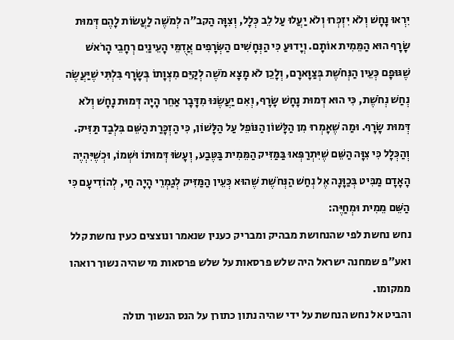יִרְאוּ נָחָשׁ וְלֹא יִזְכְּרוּ וְלֹא יַעֲלוּ עַל לֵב כְּלָל, וְצִוָּה הַקב״ה לְמֹשֶׁה לַעֲשׂוֹת לָהֶם דְּמוּת שָׂרָף הוּא הַמֵּמִית אוֹתָם. וְיָדוּעַ כִּי הַנְּחָשִׁים הַשְּׂרָפִים אֲדֻמֵּי הָעֵינַיִם רְחָבֵי הָרֹאשׁ שֶׁגּוּפָם כְּעֵין הַנְּחֹשֶׁת בְּצַוָּארָם, וְלָכֵן לֹא מָצָא מֹשֶׁה לְקַיֵּם מִצְוָתוֹ בְּשָׂרָף בִּלְתִּי שֶׁיַּעֲשֶׂה נְחַשׁ נְחֹשֶׁת, כִּי הוּא דְּמוּת נָחָשׁ שָׂרָף, וְאִם יַעֲשֶׂנּוּ מִדָּבָר אַחֵר הָיָה דְּמוּת נָחָשׁ וְלֹא דְּמוּת שָׂרָף. וּמַה שֶׁאָמְרוּ מִן הַלָּשׁוֹן הַנּוֹפֵל עַל הַלָּשׁוֹן, כִּי הַזְכָּרַת הַשֵּׁם בִּלְבַד תַּזִּיק. וְהַכְּלָל כִּי צִוָּה הַשֵּׁם שֶׁיִּתְרַפְּאוּ בַּמַּזִּיק הַמֵּמִית בַּטֶּבַע, וְעָשׂוּ דְּמוּתוֹ וּשְׁמוֹ, וּכְשֶׁיִּהְיֶה הָאָדָם מַבִּיט בְּכַוָּנָה אֶל נְחַשׁ הַנְּחֹשֶׁת שֶׁהוּא כְּעֵין הַמַּזִּיק לְגַמְרֵי הָיָה חַי, לְהוֹדִיעָם כִּי הַשֵּׁם מֵמִית וּמְחַיֶּה:
נחש נחשת לפי שהנחושת מבהיק ומבריק כענין שנאמר ונוצצים כעין נחשת קלל ואע״פ שמחנה ישראל היה שלש פרסאות על שלש פרסאות מי שהיה נשוך רואהו ממקומו.
והביט אל נחש הנחשת על ידי שהיה נתון כתורן על הנס הנשוך תולה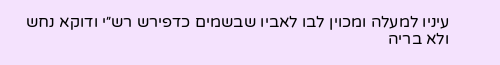עיניו למעלה ומכוין לבו לאביו שבשמים כדפירש רש״י ודוקא נחש ולא בריה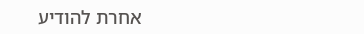אחרת להודיע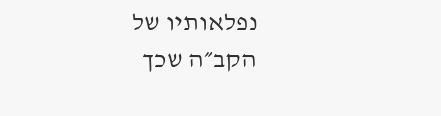נפלאותיו של הקב״ה שכך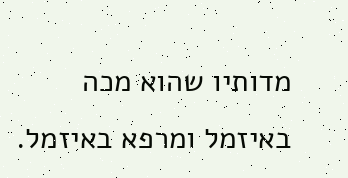מדותיו שהוא מכה באיזמל ומרפא באיזמל.